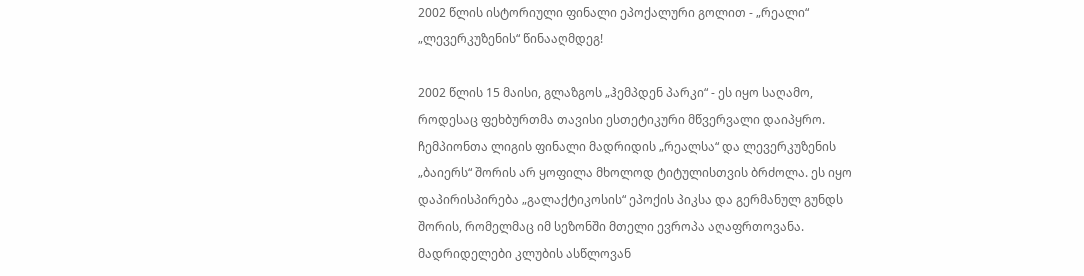2002 წლის ისტორიული ფინალი ეპოქალური გოლით - „რეალი“ „ლევერკუზენის“ წინააღმდეგ!

2002 წლის 15 მაისი, გლაზგოს „ჰემპდენ პარკი“ - ეს იყო საღამო, როდესაც ფეხბურთმა თავისი ესთეტიკური მწვერვალი დაიპყრო. ჩემპიონთა ლიგის ფინალი მადრიდის „რეალსა“ და ლევერკუზენის „ბაიერს“ შორის არ ყოფილა მხოლოდ ტიტულისთვის ბრძოლა. ეს იყო დაპირისპირება „გალაქტიკოსის“ ეპოქის პიკსა და გერმანულ გუნდს შორის, რომელმაც იმ სეზონში მთელი ევროპა აღაფრთოვანა. მადრიდელები კლუბის ასწლოვან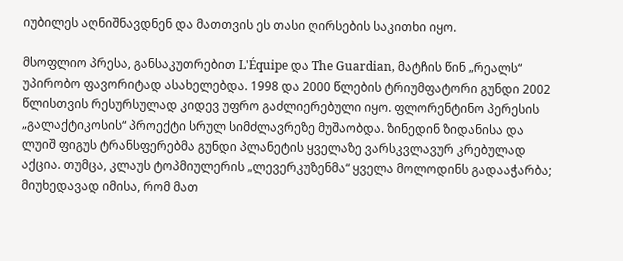იუბილეს აღნიშნავდნენ და მათთვის ეს თასი ღირსების საკითხი იყო.

მსოფლიო პრესა, განსაკუთრებით L'Équipe და The Guardian, მატჩის წინ „რეალს“ უპირობო ფავორიტად ასახელებდა. 1998 და 2000 წლების ტრიუმფატორი გუნდი 2002 წლისთვის რესურსულად კიდევ უფრო გაძლიერებული იყო. ფლორენტინო პერესის „გალაქტიკოსის“ პროექტი სრულ სიმძლავრეზე მუშაობდა. ზინედინ ზიდანისა და ლუიშ ფიგუს ტრანსფერებმა გუნდი პლანეტის ყველაზე ვარსკვლავურ კრებულად აქცია. თუმცა, კლაუს ტოპმიულერის „ლევერკუზენმა“ ყველა მოლოდინს გადააჭარბა; მიუხედავად იმისა, რომ მათ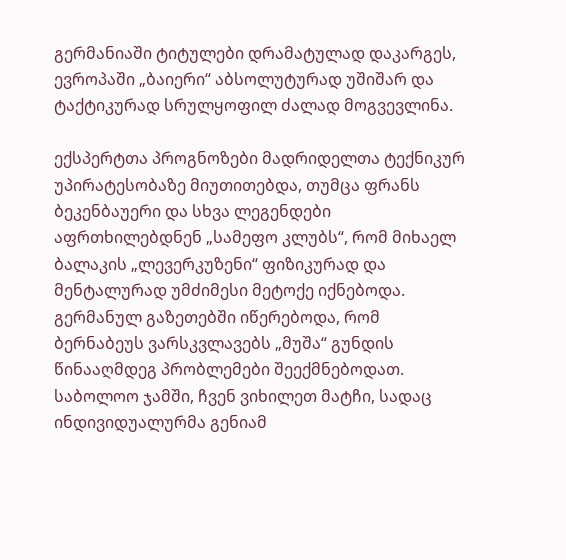გერმანიაში ტიტულები დრამატულად დაკარგეს, ევროპაში „ბაიერი“ აბსოლუტურად უშიშარ და ტაქტიკურად სრულყოფილ ძალად მოგვევლინა.

ექსპერტთა პროგნოზები მადრიდელთა ტექნიკურ უპირატესობაზე მიუთითებდა, თუმცა ფრანს ბეკენბაუერი და სხვა ლეგენდები აფრთხილებდნენ „სამეფო კლუბს“, რომ მიხაელ ბალაკის „ლევერკუზენი“ ფიზიკურად და მენტალურად უმძიმესი მეტოქე იქნებოდა. გერმანულ გაზეთებში იწერებოდა, რომ ბერნაბეუს ვარსკვლავებს „მუშა“ გუნდის წინააღმდეგ პრობლემები შეექმნებოდათ. საბოლოო ჯამში, ჩვენ ვიხილეთ მატჩი, სადაც ინდივიდუალურმა გენიამ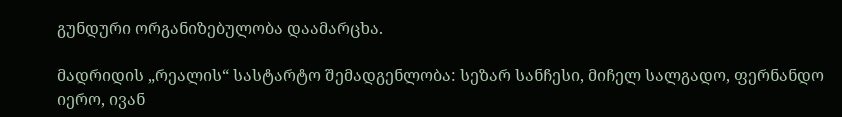გუნდური ორგანიზებულობა დაამარცხა.

მადრიდის „რეალის“ სასტარტო შემადგენლობა: სეზარ სანჩესი, მიჩელ სალგადო, ფერნანდო იერო, ივან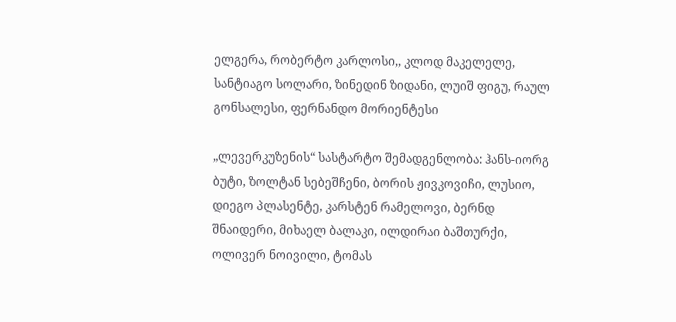ელგერა, რობერტო კარლოსი,, კლოდ მაკელელე, სანტიაგო სოლარი, ზინედინ ზიდანი, ლუიშ ფიგუ, რაულ გონსალესი, ფერნანდო მორიენტესი

„ლევერკუზენის“ სასტარტო შემადგენლობა: ჰანს-იორგ ბუტი, ზოლტან სებეშჩენი, ბორის ჟივკოვიჩი, ლუსიო, დიეგო პლასენტე, კარსტენ რამელოვი, ბერნდ შნაიდერი, მიხაელ ბალაკი, ილდირაი ბაშთურქი, ოლივერ ნოივილი, ტომას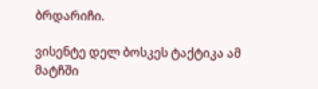ბრდარიჩი.

ვისენტე დელ ბოსკეს ტაქტიკა ამ მატჩში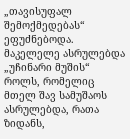„თავისუფალ შემოქმედებას“ ეფუძნებოდა. მაკელელე ასრულებდა „უჩინარი მუშის“ როლს, რომელიც მთელ შავ სამუშაოს ასრულებდა, რათა ზიდანს,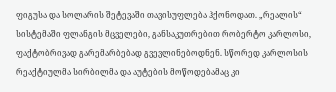ფიგუსა და სოლარის შეტევაში თავისუფლება ჰქონოდათ. „რეალის“ სისტემაში ფლანგის მცველები, განსაკუთრებით რობერტო კარლოსი, ფაქტობრივად გარემარბებად გვევლინებოდნენ. სწორედ კარლოსის რეაქტიულმა სირბილმა და აუტების მოწოდებამაც კი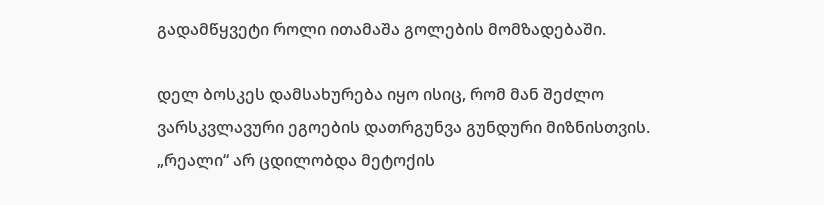გადამწყვეტი როლი ითამაშა გოლების მომზადებაში.

დელ ბოსკეს დამსახურება იყო ისიც, რომ მან შეძლო ვარსკვლავური ეგოების დათრგუნვა გუნდური მიზნისთვის. „რეალი“ არ ცდილობდა მეტოქის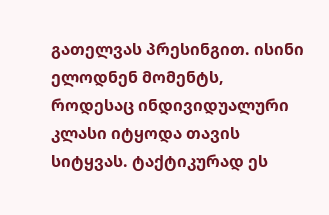გათელვას პრესინგით. ისინი ელოდნენ მომენტს, როდესაც ინდივიდუალური კლასი იტყოდა თავის სიტყვას. ტაქტიკურად ეს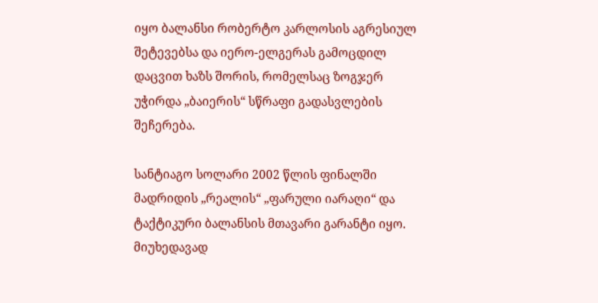იყო ბალანსი რობერტო კარლოსის აგრესიულ შეტევებსა და იერო-ელგერას გამოცდილ დაცვით ხაზს შორის, რომელსაც ზოგჯერ უჭირდა „ბაიერის“ სწრაფი გადასვლების შეჩერება.

სანტიაგო სოლარი 2002 წლის ფინალში მადრიდის „რეალის“ „ფარული იარაღი“ და ტაქტიკური ბალანსის მთავარი გარანტი იყო. მიუხედავად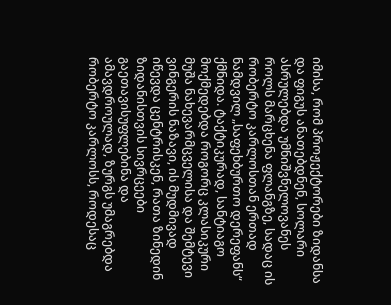იმისა, რომ პროჟექტორები ზიდანსა და ფიგუს ანათებდნენ, სოლარი ასრულებდა უმნიშვნელოვანეს როლს მარცხენა ფლანგზე, სადაც ის რობერტო კარლოსთან ერთად ნამდვილ „საფეხბურთო დერეფანს“ ქმნიდა. ტაქტიკურად, სანტიაგო მოქმედებდა როგორც კლასიკური მუშა ნახევარმცველისა და შემტევი ვინგერის ნაზავი, ის მუდმივად იწევდა ცენტრისკენ, რათა ზინედინ ზიდანისთვის სივრცეები გაეთავისუფლებინა და ამავდროულად, ზურგს უმაგრებდა რობერტო კარლოსს, როდესაც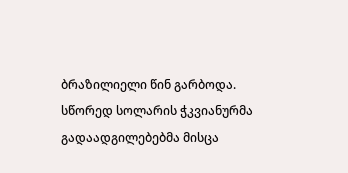ბრაზილიელი წინ გარბოდა. სწორედ სოლარის ჭკვიანურმა გადაადგილებებმა მისცა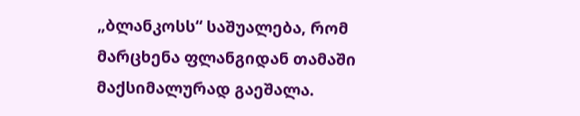„ბლანკოსს“ საშუალება, რომ მარცხენა ფლანგიდან თამაში მაქსიმალურად გაეშალა.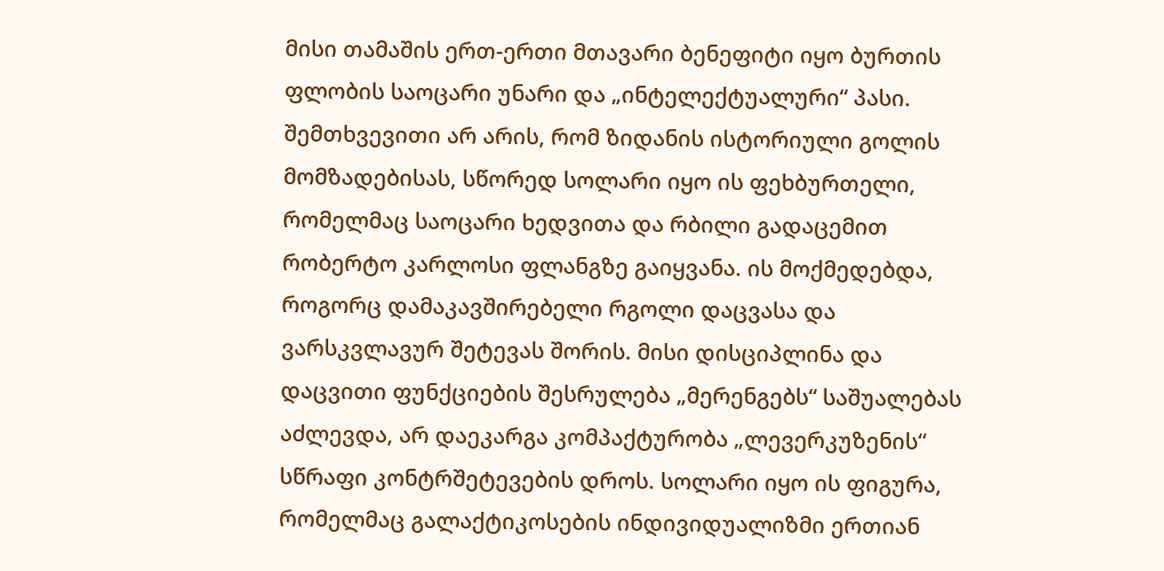მისი თამაშის ერთ-ერთი მთავარი ბენეფიტი იყო ბურთის ფლობის საოცარი უნარი და „ინტელექტუალური“ პასი. შემთხვევითი არ არის, რომ ზიდანის ისტორიული გოლის მომზადებისას, სწორედ სოლარი იყო ის ფეხბურთელი, რომელმაც საოცარი ხედვითა და რბილი გადაცემით რობერტო კარლოსი ფლანგზე გაიყვანა. ის მოქმედებდა, როგორც დამაკავშირებელი რგოლი დაცვასა და ვარსკვლავურ შეტევას შორის. მისი დისციპლინა და დაცვითი ფუნქციების შესრულება „მერენგებს“ საშუალებას აძლევდა, არ დაეკარგა კომპაქტურობა „ლევერკუზენის“ სწრაფი კონტრშეტევების დროს. სოლარი იყო ის ფიგურა, რომელმაც გალაქტიკოსების ინდივიდუალიზმი ერთიან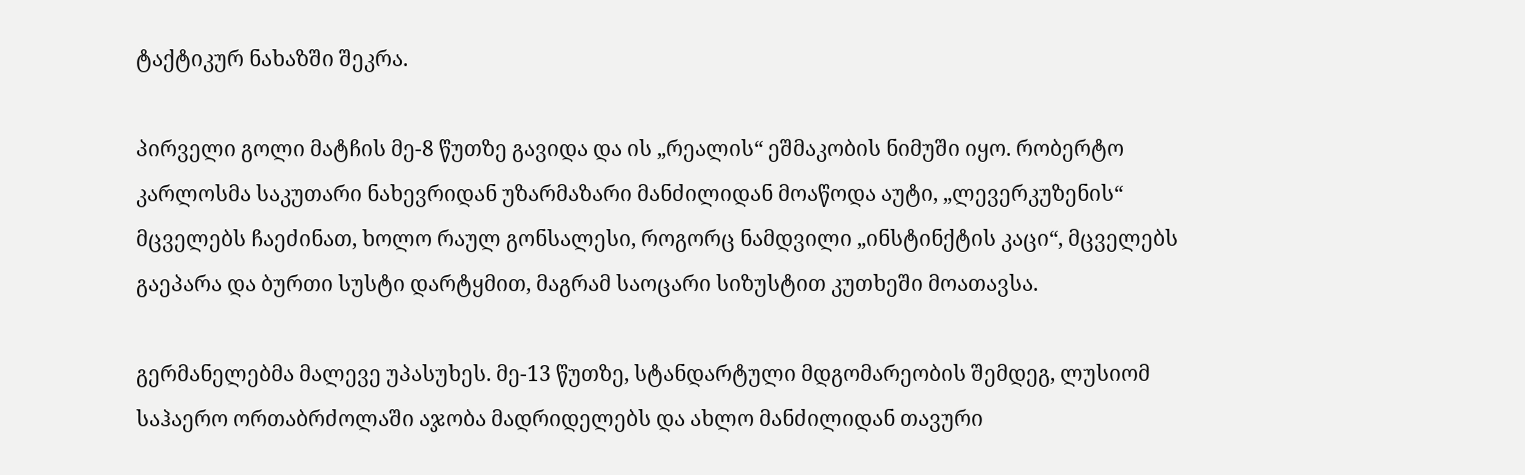ტაქტიკურ ნახაზში შეკრა.

პირველი გოლი მატჩის მე-8 წუთზე გავიდა და ის „რეალის“ ეშმაკობის ნიმუში იყო. რობერტო კარლოსმა საკუთარი ნახევრიდან უზარმაზარი მანძილიდან მოაწოდა აუტი, „ლევერკუზენის“ მცველებს ჩაეძინათ, ხოლო რაულ გონსალესი, როგორც ნამდვილი „ინსტინქტის კაცი“, მცველებს გაეპარა და ბურთი სუსტი დარტყმით, მაგრამ საოცარი სიზუსტით კუთხეში მოათავსა.

გერმანელებმა მალევე უპასუხეს. მე-13 წუთზე, სტანდარტული მდგომარეობის შემდეგ, ლუსიომ საჰაერო ორთაბრძოლაში აჯობა მადრიდელებს და ახლო მანძილიდან თავური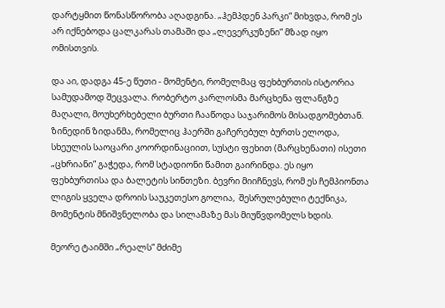დარტყმით წონასწორობა აღადგინა. „ჰემპდენ პარკი“ მიხვდა, რომ ეს არ იქნებოდა ცალკარას თამაში და „ლევერკუზენი“ მზად იყო ომისთვის.

და აი, დადგა 45-ე წუთი - მომენტი, რომელმაც ფეხბურთის ისტორია სამუდამოდ შეცვალა. რობერტო კარლოსმა მარცხენა ფლანგზე მაღალი, მოუხერხებელი ბურთი ჩააწოდა საჯარიმოს მისადგომებთან. ზინედინ ზიდანმა, რომელიც ჰაერში გაჩერებულ ბურთს ელოდა, სხეულის საოცარი კოორდინაციით, სუსტი ფეხით (მარცხენათი) ისეთი „ცხრიანი“ გაჭედა, რომ სტადიონი წამით გაირინდა. ეს იყო ფეხბურთისა და ბალეტის სინთეზი. ბევრი მიიჩნევს, რომ ეს ჩემპიონთა ლიგის ყველა დროის საუკეთესო გოლია,  შესრულებული ტექნიკა, მომენტის მნიშვნელობა და სილამაზე მას მიუწვდომელს ხდის.

მეორე ტაიმში „რეალს“ მძიმე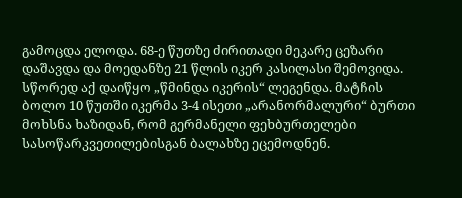გამოცდა ელოდა. 68-ე წუთზე ძირითადი მეკარე ცეზარი დაშავდა და მოედანზე 21 წლის იკერ კასილასი შემოვიდა. სწორედ აქ დაიწყო „წმინდა იკერის“ ლეგენდა. მატჩის ბოლო 10 წუთში იკერმა 3-4 ისეთი „არანორმალური“ ბურთი მოხსნა ხაზიდან, რომ გერმანელი ფეხბურთელები სასოწარკვეთილებისგან ბალახზე ეცემოდნენ.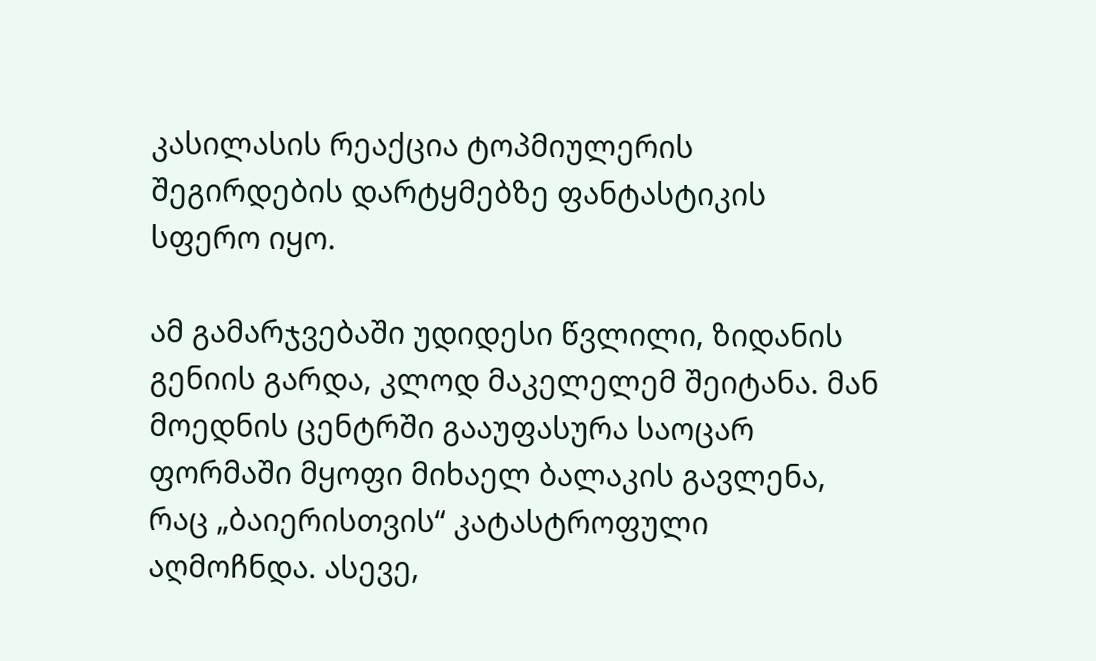კასილასის რეაქცია ტოპმიულერის შეგირდების დარტყმებზე ფანტასტიკის სფერო იყო.

ამ გამარჯვებაში უდიდესი წვლილი, ზიდანის გენიის გარდა, კლოდ მაკელელემ შეიტანა. მან მოედნის ცენტრში გააუფასურა საოცარ ფორმაში მყოფი მიხაელ ბალაკის გავლენა, რაც „ბაიერისთვის“ კატასტროფული აღმოჩნდა. ასევე,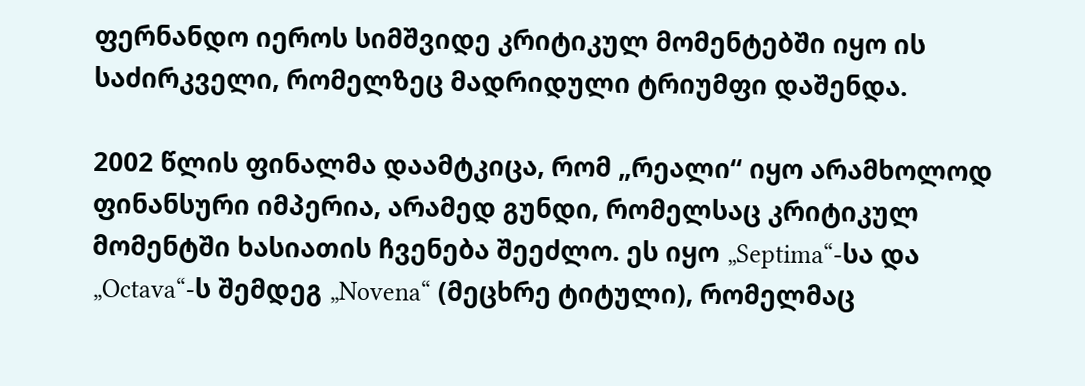ფერნანდო იეროს სიმშვიდე კრიტიკულ მომენტებში იყო ის საძირკველი, რომელზეც მადრიდული ტრიუმფი დაშენდა.

2002 წლის ფინალმა დაამტკიცა, რომ „რეალი“ იყო არამხოლოდ ფინანსური იმპერია, არამედ გუნდი, რომელსაც კრიტიკულ მომენტში ხასიათის ჩვენება შეეძლო. ეს იყო „Septima“-სა და „Octava“-ს შემდეგ „Novena“ (მეცხრე ტიტული), რომელმაც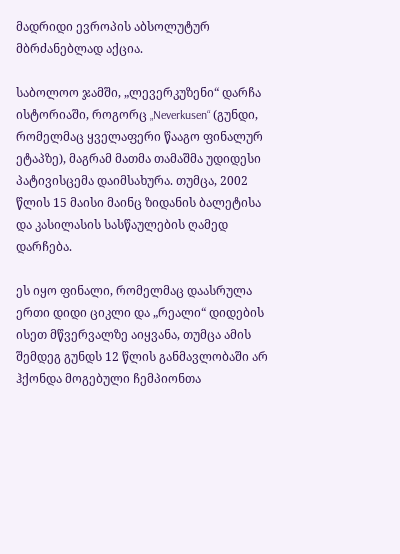მადრიდი ევროპის აბსოლუტურ მბრძანებლად აქცია.

საბოლოო ჯამში, „ლევერკუზენი“ დარჩა ისტორიაში, როგორც „Neverkusen“ (გუნდი, რომელმაც ყველაფერი წააგო ფინალურ ეტაპზე), მაგრამ მათმა თამაშმა უდიდესი პატივისცემა დაიმსახურა. თუმცა, 2002 წლის 15 მაისი მაინც ზიდანის ბალეტისა და კასილასის სასწაულების ღამედ დარჩება.

ეს იყო ფინალი, რომელმაც დაასრულა ერთი დიდი ციკლი და „რეალი“ დიდების ისეთ მწვერვალზე აიყვანა, თუმცა ამის შემდეგ გუნდს 12 წლის განმავლობაში არ ჰქონდა მოგებული ჩემპიონთა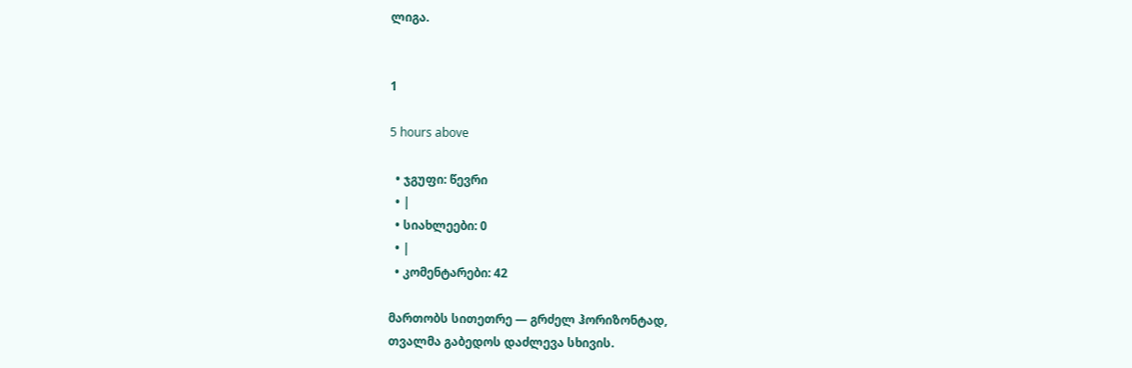ლიგა.


1

5 hours above

  • ჯგუფი: წევრი
  • |
  • სიახლეები: 0
  • |
  • კომენტარები: 42

მართობს სითეთრე — გრძელ ჰორიზონტად,
თვალმა გაბედოს დაძლევა სხივის.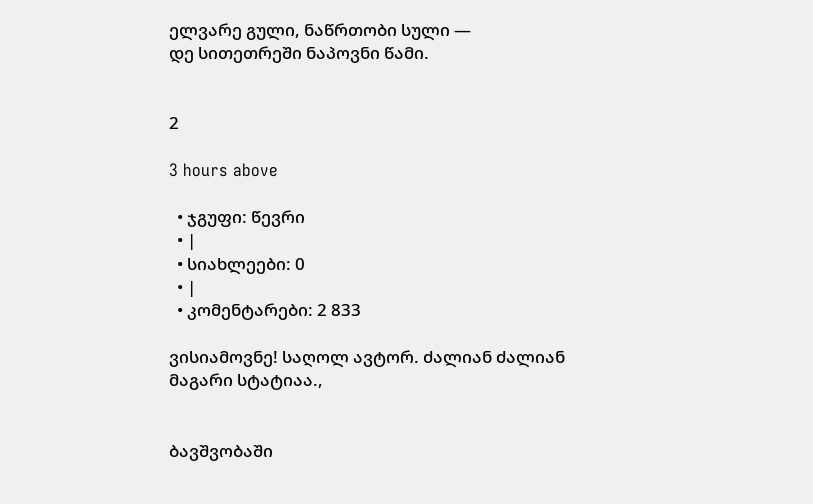ელვარე გული, ნაწრთობი სული —
დე სითეთრეში ნაპოვნი წამი.


2

3 hours above

  • ჯგუფი: წევრი
  • |
  • სიახლეები: 0
  • |
  • კომენტარები: 2 833

ვისიამოვნე! საღოლ ავტორ. ძალიან ძალიან მაგარი სტატიაა.,


ბავშვობაში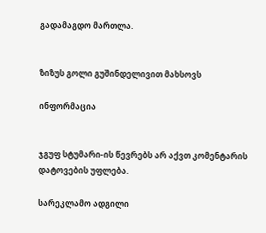გადამაგდო მართლა.


ზიზუს გოლი გუშინდელივით მახსოვს

ინფორმაცია


ჯგუფ სტუმარი-ის წევრებს არ აქვთ კომენტარის დატოვების უფლება.

სარეკლამო ადგილი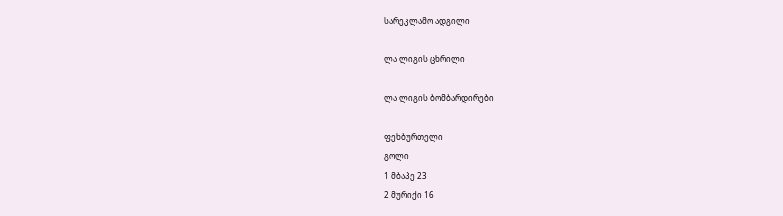სარეკლამო ადგილი

ლა ლიგის ცხრილი

ლა ლიგის ბომბარდირები

ფეხბურთელი
გოლი
1 მბაპე 23
2 მურიქი 16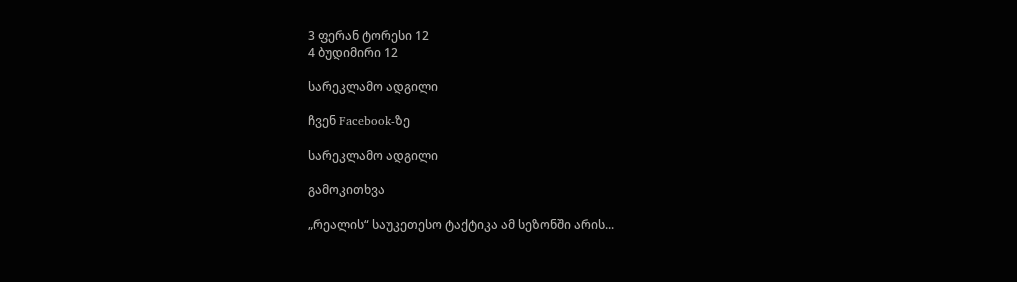3 ფერან ტორესი 12
4 ბუდიმირი 12

სარეკლამო ადგილი

ჩვენ Facebook-ზე

სარეკლამო ადგილი

გამოკითხვა

„რეალის“ საუკეთესო ტაქტიკა ამ სეზონში არის...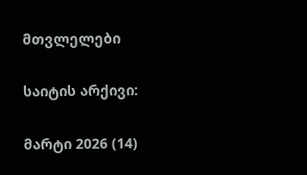მთვლელები

საიტის არქივი:

მარტი 2026 (14)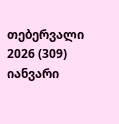თებერვალი 2026 (309)
იანვარი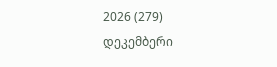2026 (279)
დეკემბერი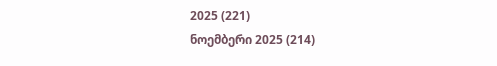2025 (221)
ნოემბერი 2025 (214)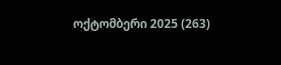ოქტომბერი 2025 (263)